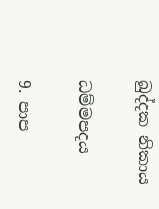ඛුද්දක නිකාය

ධම්මපදය

9. පාප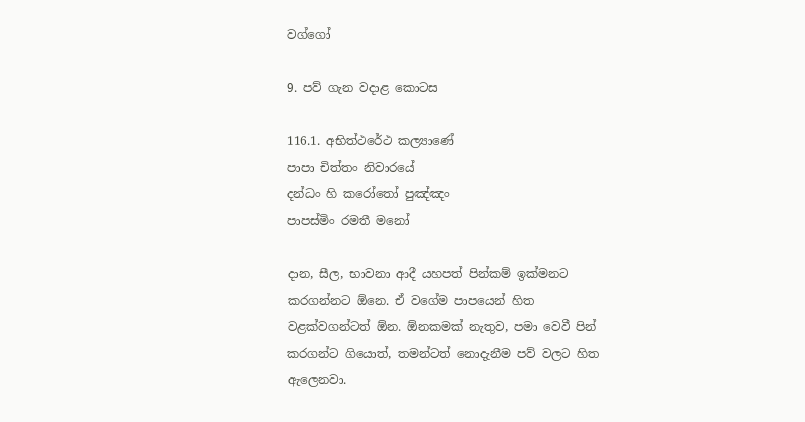වග්ගෝ

9. පව් ගැන වදාළ කොටස

116.1. අභිත්ථරේථ කල්‍යාණේ
පාපා චිත්තං නිවාරයේ
දන්ධං හි කරෝතෝ පුඤ්ඤං
පාපස්මිං රමතී මනෝ

දාන, සීල, භාවනා ආදී යහපත් පින්කම් ඉක්මනට කරගන්නට ඕනෙ. ඒ වගේම පාපයෙන් හිත වළක්වගන්ටත් ඕන. ඕනකමක් නැතුව, පමා වෙවී පින් කරගන්ට ගියොත්, තමන්ටත් නොදැනීම පව් වලට හිත ඇලෙනවා.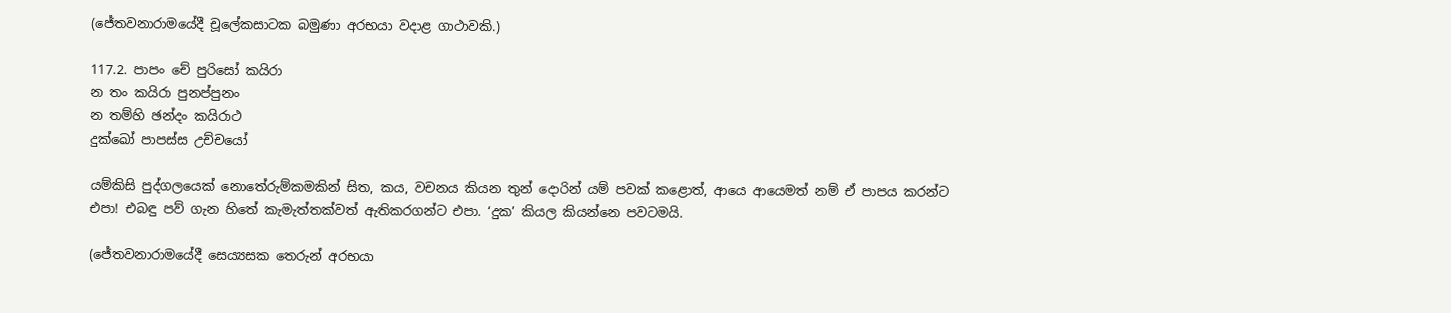(ජේතවනාරාමයේදී චූලේකසාටක බමුණා අරභයා වදාළ ගාථාවකි.)

117.2. පාපං චේ පුරිසෝ කයිරා
න තං කයිරා පුනප්පුනං
න තම්හි ඡන්දං කයිරාථ
දුක්ඛෝ පාපස්ස උච්චයෝ

යම්කිසි පුද්ගලයෙක් නොතේරුම්කමකින් සිත, කය, වචනය කියන තුන් දොරින් යම් පවක් කළොත්, ආයෙ ආයෙමත් නම් ඒ පාපය කරන්ට එපා! එබඳු පව් ගැන හිතේ කැමැත්තක්වත් ඇතිකරගන්ට එපා. ‘දුක’ කියල කියන්නෙ පවටමයි.

(ජේතවනාරාමයේදී සෙය්‍යසක තෙරුන් අරභයා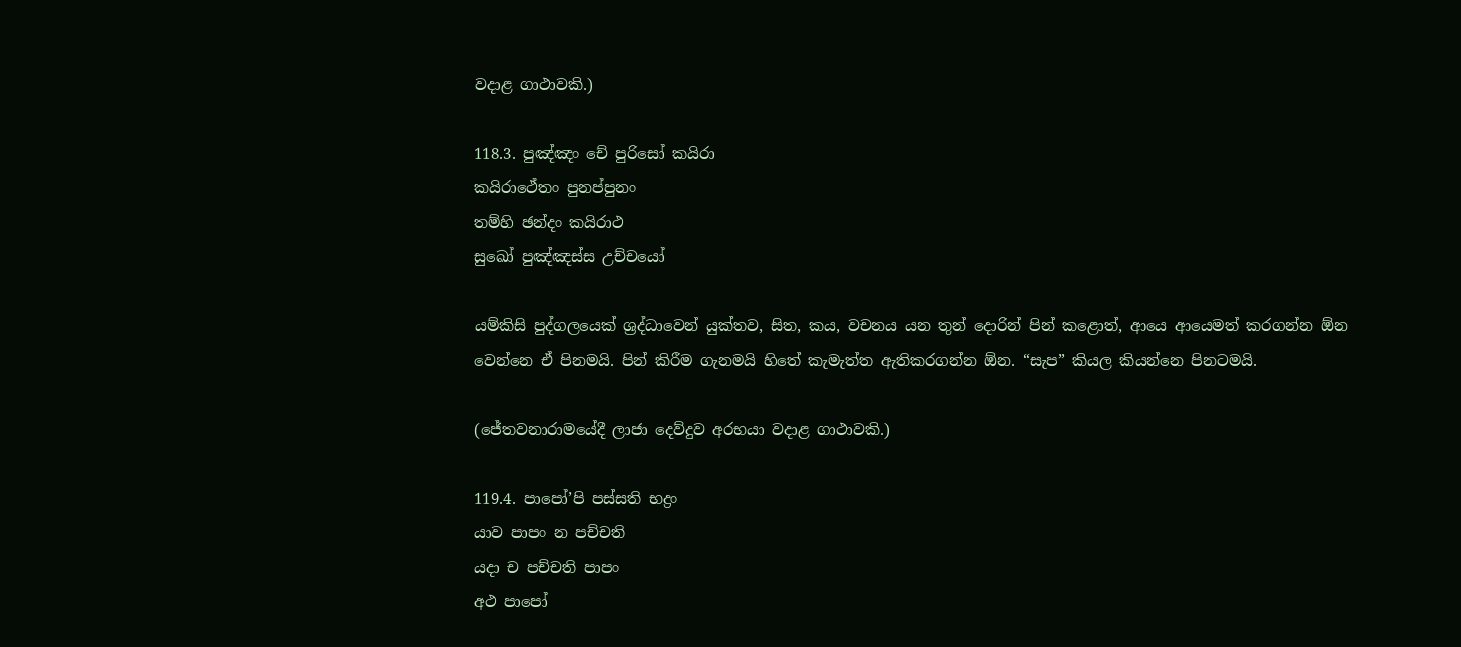වදාළ ගාථාවකි.)

118.3. පුඤ්ඤං චේ පුරිසෝ කයිරා
කයිරාථේතං පුනප්පුනං
තම්හි ඡන්දං කයිරාථ
සුඛෝ පුඤ්ඤස්ස උච්චයෝ

යම්කිසි පුද්ගලයෙක් ශ්‍රද්ධාවෙන් යුක්තව, සිත, කය, වචනය යන තුන් දොරින් පින් කළොත්, ආයෙ ආයෙමත් කරගන්න ඕන වෙන්නෙ ඒ පිනමයි. පින් කිරීම ගැනමයි හිතේ කැමැත්ත ඇතිකරගන්න ඕන. “සැප” කියල කියන්නෙ පිනටමයි.

(ජේතවනාරාමයේදී ලාජා දෙව්දුව අරභයා වදාළ ගාථාවකි.)

119.4. පාපෝ’පි පස්සති භද්‍රං
යාව පාපං න පච්චති
යදා ච පච්චති පාපං
අථ පාපෝ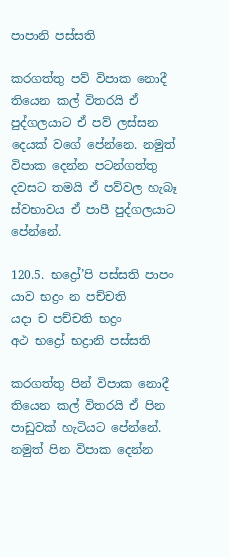පාපානි පස්සති

කරගත්තු පව් විපාක නොදී තියෙන කල් විතරයි ඒ පුද්ගලයාට ඒ පව් ලස්සන දෙයක් වගේ පේන්නෙ. නමුත් විපාක දෙන්න පටන්ගත්තු දවසට තමයි ඒ පව්වල හැබෑ ස්වභාවය ඒ පාපී පුද්ගලයාට පේන්නේ.

120.5. භද්‍රෝ’පි පස්සති පාපං
යාව භද්‍රං න පච්චති
යදා ච පච්චති භද්‍රං
අථ භද්‍රෝ භද්‍රානි පස්සති

කරගත්තු පින් විපාක නොදී තියෙන කල් විතරයි ඒ පින පාඩුවක් හැටියට පේන්නේ. නමුත් පින විපාක දෙන්න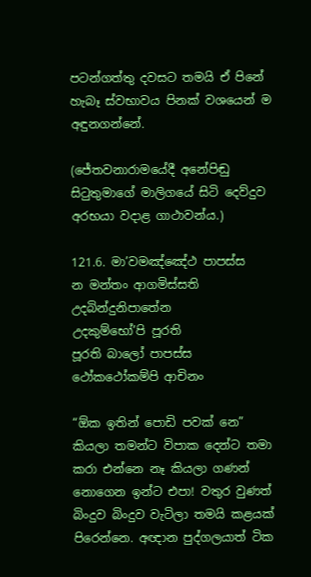පටන්ගත්තු දවසට තමයි ඒ පිනේ හැබෑ ස්වභාවය පිනක් වශයෙන් ම අඳුනගන්නේ.

(ජේතවනාරාමයේදී අනේපිඬු සිටුතුමාගේ මාලිගයේ සිටි දෙව්දුව අරභයා වදාළ ගාථාවන්ය.)

121.6. මා’වමඤ්ඤේථ පාපස්ස
න මන්තං ආගමිස්සති
උදබින්දුනිපාතේන
උදකුම්භෝ’පි පූරති
පූරති බාලෝ පාපස්ස
ථෝකථෝකම්පි ආචිනං

“ඕක ඉතින් පොඩි පවක් නෙ” කියලා තමන්ට විපාක දෙන්ට තමා කරා එන්නෙ නෑ කියලා ගණන් නොගෙන ඉන්ට එපා! වතුර වුණත් බිංදුව බිංදුව වැටිලා තමයි කළයක් පිරෙන්නෙ. අඥාන පුද්ගලයාත් ටික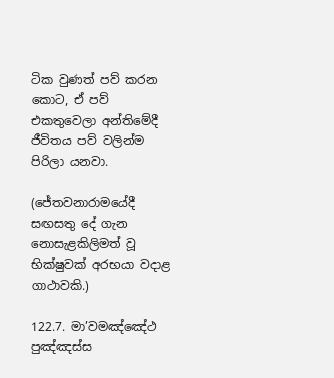ටික වුණත් පව් කරන කොට, ඒ පව් එකතුවෙලා අන්තිමේදී ජීවිතය පව් වලින්ම පිරිලා යනවා.

(ජේතවනාරාමයේදී සඟසතු දේ ගැන නොසැළකිලිමත් වූ භික්ෂුවක් අරභයා වදාළ ගාථාවකි.)

122.7. මා’වමඤ්ඤේථ පුඤ්ඤස්ස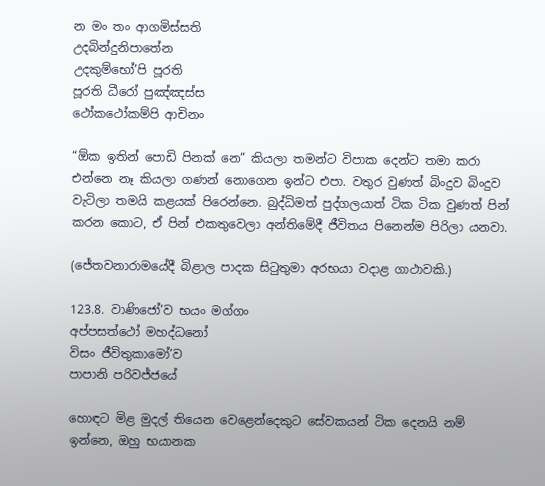න මං තං ආගමිස්සති
උදබින්දුනිපාතේන
උදකුම්භෝ’පි පූරති
පූරති ධීරෝ පුඤ්ඤස්ස
ථෝකථෝකම්පි ආචිනං

“ඕක ඉතින් පොඩි පිනක් නෙ” කියලා තමන්ට විපාක දෙන්ට තමා කරා එන්නෙ නෑ කියලා ගණන් නොගෙන ඉන්ට එපා. වතුර වුණත් බිංදුව බිංදුව වැටිලා තමයි කළයක් පිරෙන්නෙ. බුද්ධිමත් පුද්ගලයාත් ටික ටික වුණත් පින් කරන කොට, ඒ පින් එකතුවෙලා අන්තිමේදී ජීවිතය පිනෙන්ම පිරිලා යනවා.

(ජේතවනාරාමයේදී බිළාල පාදක සිටුතුමා අරභයා වදාළ ගාථාවකි.)

123.8. වාණිජෝ’ව භයං මග්ගං
අප්පසත්ථෝ මහද්ධනෝ
විසං ජීවිතුකාමෝ’ව
පාපානි පරිවජ්ජයේ

හොඳට මිළ මුදල් තියෙන වෙළෙන්දෙකුට සේවකයන් ටික දෙනයි නම් ඉන්නෙ, ඔහු භයානක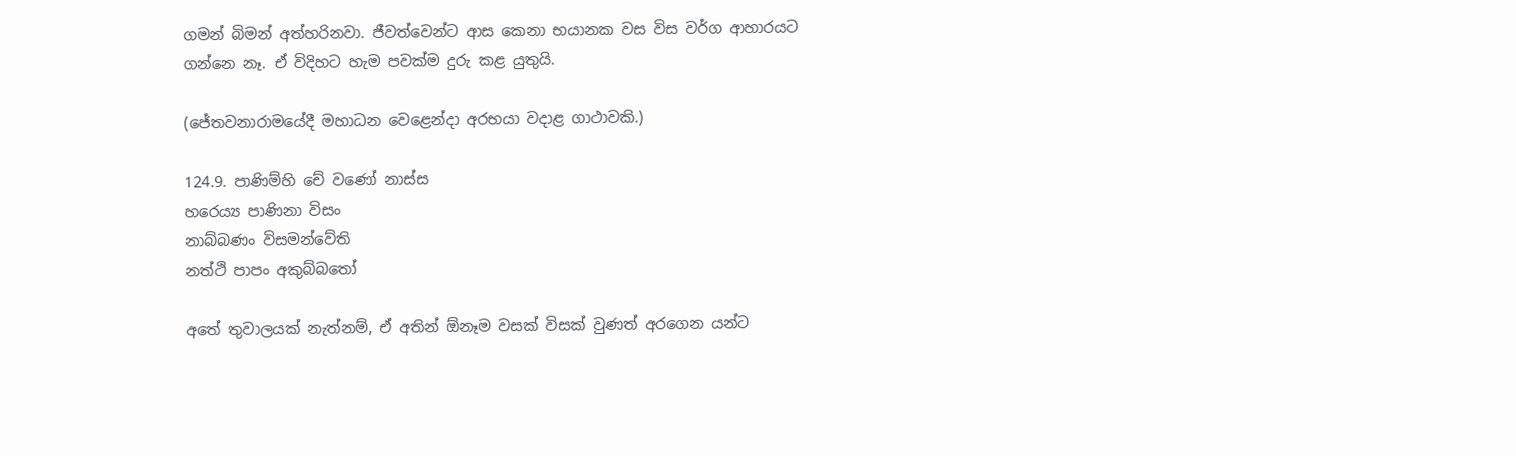ගමන් බිමන් අත්හරිනවා. ජීවත්වෙන්ට ආස කෙනා භයානක වස විස වර්ග ආහාරයට ගන්නෙ නෑ. ඒ විදිහට හැම පවක්ම දුරු කළ යුතුයි.

(ජේතවනාරාමයේදී මහාධන වෙළෙන්දා අරභයා වදාළ ගාථාවකි.)

124.9. පාණිම්හි චේ වණෝ නාස්ස
හරෙය්‍ය පාණිනා විසං
නාබ්බණං විසමන්වේති
නත්ථි පාපං අකුබ්බතෝ

අතේ තුවාලයක් නැත්නම්, ඒ අතින් ඕනෑම වසක් විසක් වුණත් අරගෙන යන්ට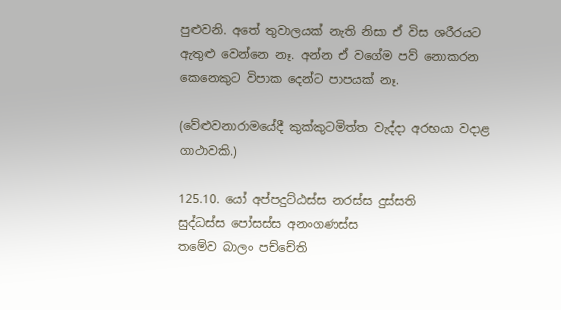පුළුවනි. අතේ තුවාලයක් නැති නිසා ඒ විස ශරීරයට ඇතුළු වෙන්නෙ නෑ. අන්න ඒ වගේම පව් නොකරන කෙනෙකුට විපාක දෙන්ට පාපයක් නෑ.

(වේළුවනාරාමයේදී කුක්කුටමිත්ත වැද්දා අරභයා වදාළ ගාථාවකි.)

125.10. යෝ අප්පදුට්ඨස්ස නරස්ස දුස්සති
සුද්ධස්ස පෝසස්ස අනංගණස්ස
තමේව බාලං පච්චේති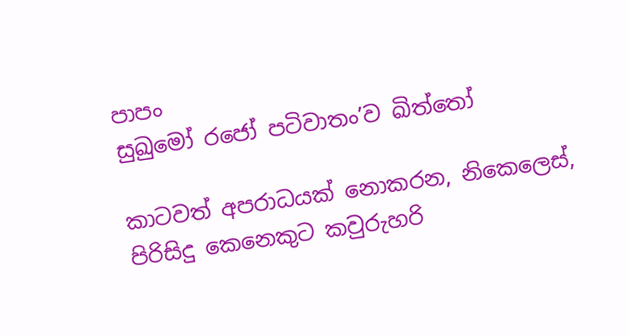පාපං
සුඛුමෝ රජෝ පටිවාතං’ව ඛිත්තෝ

කාටවත් අපරාධයක් නොකරන, නිකෙලෙස්, පිරිසිදු කෙනෙකුට කවුරුහරි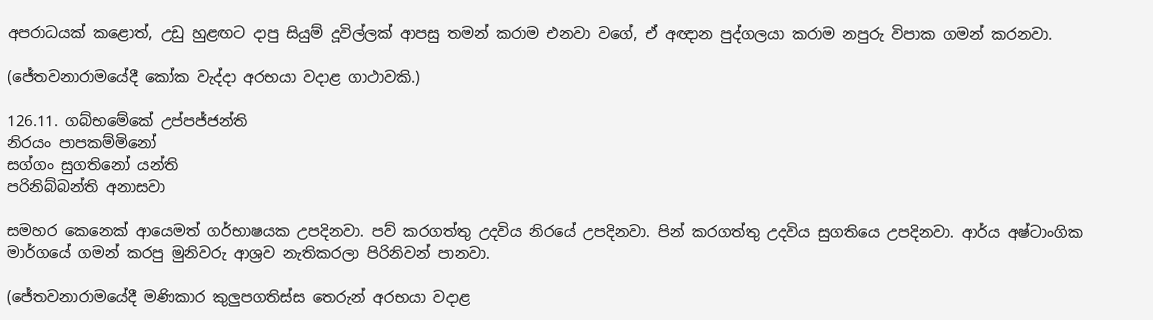අපරාධයක් කළොත්, උඩු හුළඟට දාපු සියුම් දූවිල්ලක් ආපසු තමන් කරාම එනවා වගේ, ඒ අඥාන පුද්ගලයා කරාම නපුරු විපාක ගමන් කරනවා.

(ජේතවනාරාමයේදී කෝක වැද්දා අරභයා වදාළ ගාථාවකි.)

126.11. ගබ්භමේකේ උප්පජ්ජන්ති
නිරයං පාපකම්මිනෝ
සග්ගං සුගතිනෝ යන්ති
පරිනිබ්බන්ති අනාසවා

සමහර කෙනෙක් ආයෙමත් ගර්භාෂයක උපදිනවා. පව් කරගත්තු උදවිය නිරයේ උපදිනවා. පින් කරගත්තු උදවිය සුගතියෙ උපදිනවා. ආර්ය අෂ්ටාංගික මාර්ගයේ ගමන් කරපු මුනිවරු ආශ්‍රව නැතිකරලා පිරිනිවන් පානවා.

(ජේතවනාරාමයේදී මණිකාර කුලුපගතිස්ස තෙරුන් අරභයා වදාළ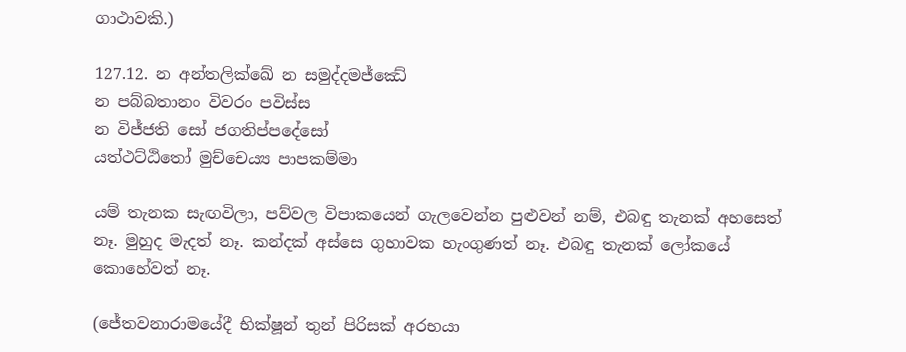ගාථාවකි.)

127.12. න අන්තලික්ඛේ න සමුද්දමජ්ඣේ
න පබ්බතානං විවරං පවිස්ස
න විජ්ජති සෝ ජගතිප්පදේසෝ
යත්ථට්ඨිතෝ මුච්චෙය්‍ය පාපකම්මා

යම් තැනක සැඟවිලා, පව්වල විපාකයෙන් ගැලවෙන්න පුළුවන් නම්, එබඳු තැනක් අහසෙත් නෑ. මුහුද මැදත් නෑ. කන්දක් අස්සෙ ගුහාවක හැංගුණත් නෑ. එබඳු තැනක් ලෝකයේ කොහේවත් නෑ.

(ජේතවනාරාමයේදී භික්ෂූන් තුන් පිරිසක් අරභයා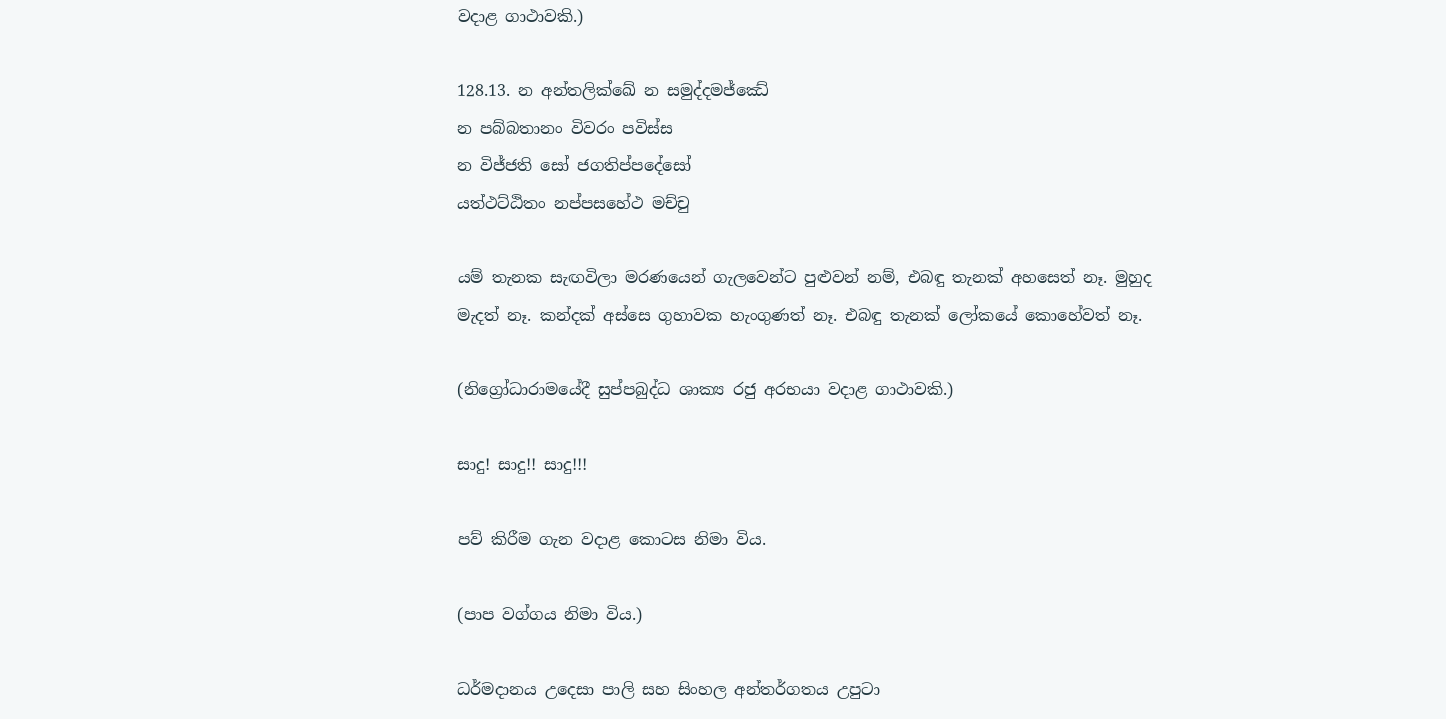වදාළ ගාථාවකි.)

128.13. න අන්තලික්ඛේ න සමුද්දමජ්ඣේ
න පබ්බතානං විවරං පවිස්ස
න විජ්ජති සෝ ජගතිප්පදේසෝ
යත්ථට්ඨිතං නප්පසහේථ මච්චු

යම් තැනක සැඟවිලා මරණයෙන් ගැලවෙන්ට පුළුවන් නම්, එබඳු තැනක් අහසෙත් නෑ. මුහුද මැදත් නෑ. කන්දක් අස්සෙ ගුහාවක හැංගුණත් නෑ. එබඳු තැනක් ලෝකයේ කොහේවත් නෑ.

(නිග්‍රෝධාරාමයේදී සුප්පබුද්ධ ශාක්‍ය රජු අරභයා වදාළ ගාථාවකි.)

සාදු! සාදු!! සාදු!!!

පව් කිරීම ගැන වදාළ කොටස නිමා විය.

(පාප වග්ගය නිමා විය.)

ධර්මදානය උදෙසා පාලි සහ සිංහල අන්තර්ගතය උපුටා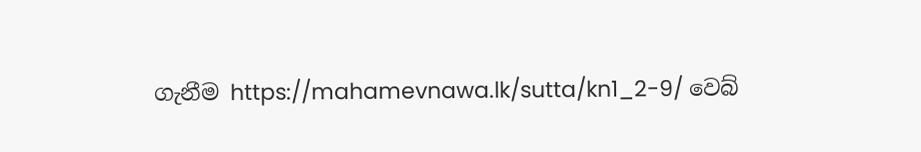ගැනීම https://mahamevnawa.lk/sutta/kn1_2-9/ වෙබ්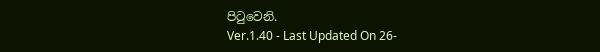පිටුවෙනි.
Ver.1.40 - Last Updated On 26-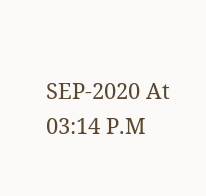SEP-2020 At 03:14 P.M